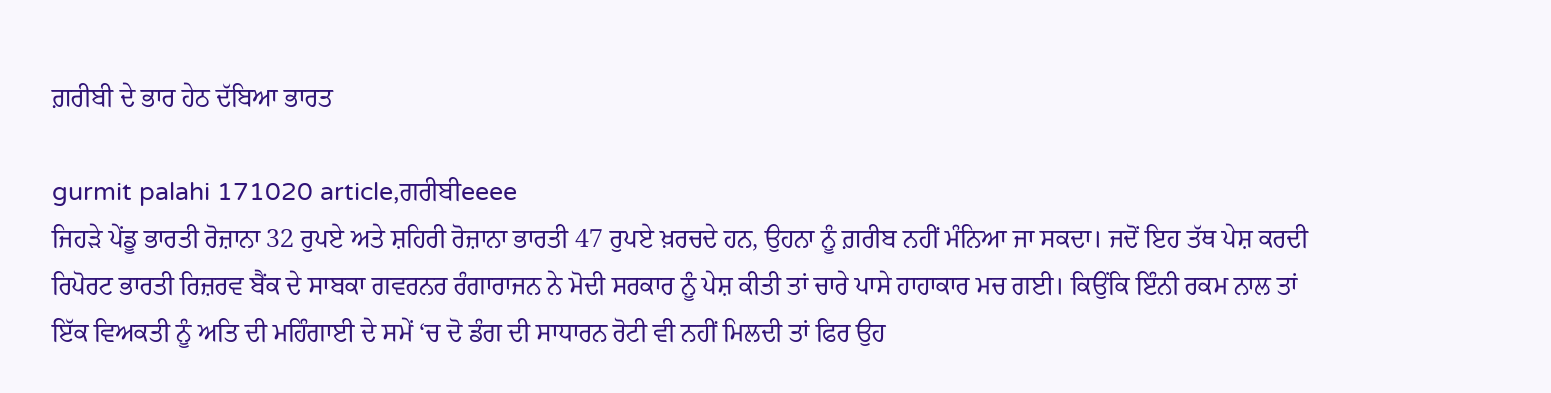ਗ਼ਰੀਬੀ ਦੇ ਭਾਰ ਹੇਠ ਦੱਬਿਆ ਭਾਰਤ

gurmit palahi 171020 article,ਗਰੀਬੀeeee
ਜਿਹੜੇ ਪੇਂਡੂ ਭਾਰਤੀ ਰੋਜ਼ਾਨਾ 32 ਰੁਪਏ ਅਤੇ ਸ਼ਹਿਰੀ ਰੋਜ਼ਾਨਾ ਭਾਰਤੀ 47 ਰੁਪਏ ਖ਼ਰਚਦੇ ਹਨ, ਉਹਨਾ ਨੂੰ ਗ਼ਰੀਬ ਨਹੀਂ ਮੰਨਿਆ ਜਾ ਸਕਦਾ। ਜਦੋਂ ਇਹ ਤੱਥ ਪੇਸ਼ ਕਰਦੀ ਰਿਪੋਰਟ ਭਾਰਤੀ ਰਿਜ਼ਰਵ ਬੈਂਕ ਦੇ ਸਾਬਕਾ ਗਵਰਨਰ ਰੰਗਾਰਾਜਨ ਨੇ ਮੋਦੀ ਸਰਕਾਰ ਨੂੰ ਪੇਸ਼ ਕੀਤੀ ਤਾਂ ਚਾਰੇ ਪਾਸੇ ਹਾਹਾਕਾਰ ਮਚ ਗਈ। ਕਿਉਂਕਿ ਇੰਨੀ ਰਕਮ ਨਾਲ ਤਾਂ ਇੱਕ ਵਿਅਕਤੀ ਨੂੰ ਅਤਿ ਦੀ ਮਹਿੰਗਾਈ ਦੇ ਸਮੇਂ ‘ਚ ਦੋ ਡੰਗ ਦੀ ਸਾਧਾਰਨ ਰੋਟੀ ਵੀ ਨਹੀਂ ਮਿਲਦੀ ਤਾਂ ਫਿਰ ਉਹ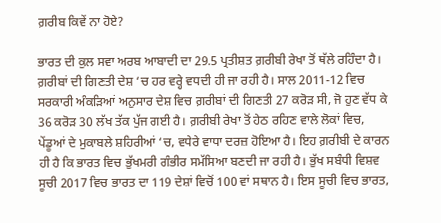ਗ਼ਰੀਬ ਕਿਵੇਂ ਨਾ ਹੋਏ?

ਭਾਰਤ ਦੀ ਕੁਲ ਸਵਾ ਅਰਬ ਆਬਾਦੀ ਦਾ 29.5 ਪ੍ਰਤੀਸ਼ਤ ਗ਼ਰੀਬੀ ਰੇਖਾ ਤੋਂ ਥੱਲੇ ਰਹਿੰਦਾ ਹੈ। ਗ਼ਰੀਬਾਂ ਦੀ ਗਿਣਤੀ ਦੇਸ਼ ‘ਚ ਹਰ ਵਰ੍ਹੇ ਵਧਦੀ ਹੀ ਜਾ ਰਹੀ ਹੈ। ਸਾਲ 2011-12 ਵਿਚ ਸਰਕਾਰੀ ਅੰਕੜਿਆਂ ਅਨੁਸਾਰ ਦੇਸ਼ ਵਿਚ ਗ਼ਰੀਬਾਂ ਦੀ ਗਿਣਤੀ 27 ਕਰੋੜ ਸੀ, ਜੋ ਹੁਣ ਵੱਧ ਕੇ 36 ਕਰੋੜ 30 ਲੱਖ ਤੱਕ ਪੁੱਜ ਗਈ ਹੈ। ਗ਼ਰੀਬੀ ਰੇਖਾ ਤੋਂ ਹੇਠ ਰਹਿਣ ਵਾਲੇ ਲੋਕਾਂ ਵਿਚ, ਪੇਂਡੂਆਂ ਦੇ ਮੁਕਾਬਲੇ ਸ਼ਹਿਰੀਆਂ ‘ਚ, ਵਧੇਰੇ ਵਾਧਾ ਦਰਜ਼ ਹੋਇਆ ਹੈ। ਇਹ ਗ਼ਰੀਬੀ ਦੇ ਕਾਰਨ ਹੀ ਹੈ ਕਿ ਭਾਰਤ ਵਿਚ ਭੁੱਖਮਰੀ ਗੰਭੀਰ ਸਮੱਸਿਆ ਬਣਦੀ ਜਾ ਰਹੀ ਹੈ। ਭੁੱਖ ਸਬੰਧੀ ਵਿਸ਼ਵ ਸੂਚੀ 2017 ਵਿਚ ਭਾਰਤ ਦਾ 119 ਦੇਸ਼ਾਂ ਵਿਚੋਂ 100 ਵਾਂ ਸਥਾਨ ਹੈ। ਇਸ ਸੂਚੀ ਵਿਚ ਭਾਰਤ,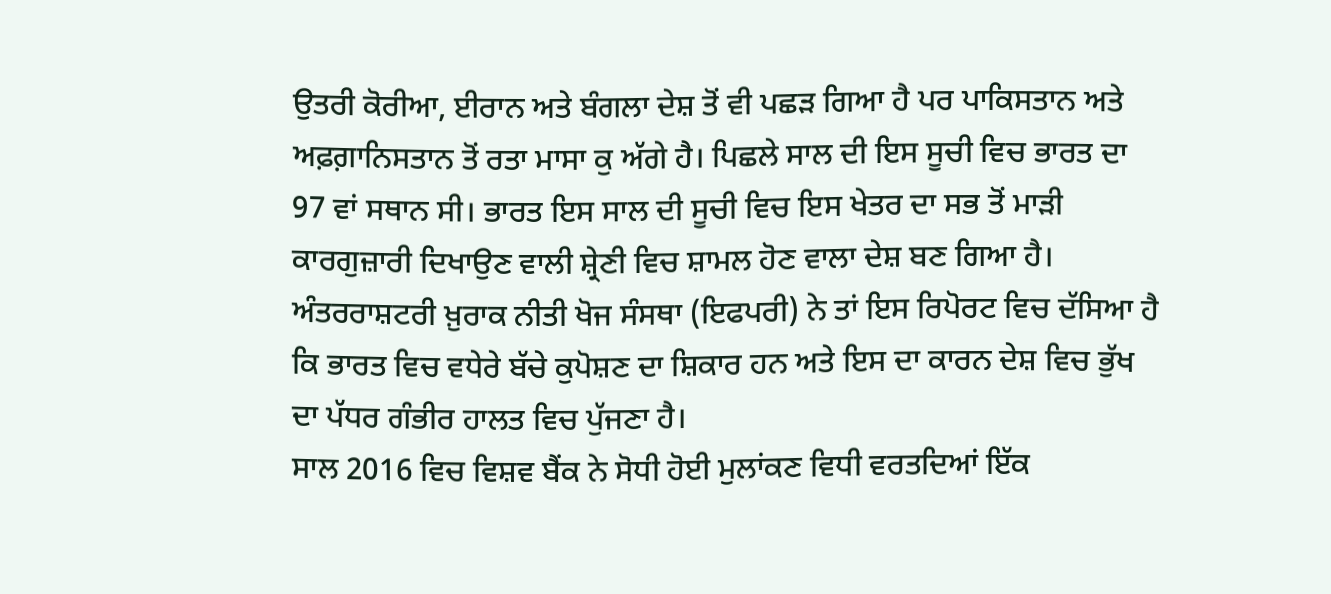ਉਤਰੀ ਕੋਰੀਆ, ਈਰਾਨ ਅਤੇ ਬੰਗਲਾ ਦੇਸ਼ ਤੋਂ ਵੀ ਪਛੜ ਗਿਆ ਹੈ ਪਰ ਪਾਕਿਸਤਾਨ ਅਤੇ ਅਫ਼ਗ਼ਾਨਿਸਤਾਨ ਤੋਂ ਰਤਾ ਮਾਸਾ ਕੁ ਅੱਗੇ ਹੈ। ਪਿਛਲੇ ਸਾਲ ਦੀ ਇਸ ਸੂਚੀ ਵਿਚ ਭਾਰਤ ਦਾ 97 ਵਾਂ ਸਥਾਨ ਸੀ। ਭਾਰਤ ਇਸ ਸਾਲ ਦੀ ਸੂਚੀ ਵਿਚ ਇਸ ਖੇਤਰ ਦਾ ਸਭ ਤੋਂ ਮਾੜੀ ਕਾਰਗੁਜ਼ਾਰੀ ਦਿਖਾਉਣ ਵਾਲੀ ਸ਼੍ਰੇਣੀ ਵਿਚ ਸ਼ਾਮਲ ਹੋਣ ਵਾਲਾ ਦੇਸ਼ ਬਣ ਗਿਆ ਹੈ। ਅੰਤਰਰਾਸ਼ਟਰੀ ਖ਼ੁਰਾਕ ਨੀਤੀ ਖੋਜ ਸੰਸਥਾ (ਇਫਪਰੀ) ਨੇ ਤਾਂ ਇਸ ਰਿਪੋਰਟ ਵਿਚ ਦੱਸਿਆ ਹੈ ਕਿ ਭਾਰਤ ਵਿਚ ਵਧੇਰੇ ਬੱਚੇ ਕੁਪੋਸ਼ਣ ਦਾ ਸ਼ਿਕਾਰ ਹਨ ਅਤੇ ਇਸ ਦਾ ਕਾਰਨ ਦੇਸ਼ ਵਿਚ ਭੁੱਖ ਦਾ ਪੱਧਰ ਗੰਭੀਰ ਹਾਲਤ ਵਿਚ ਪੁੱਜਣਾ ਹੈ।
ਸਾਲ 2016 ਵਿਚ ਵਿਸ਼ਵ ਬੈਂਕ ਨੇ ਸੋਧੀ ਹੋਈ ਮੁਲਾਂਕਣ ਵਿਧੀ ਵਰਤਦਿਆਂ ਇੱਕ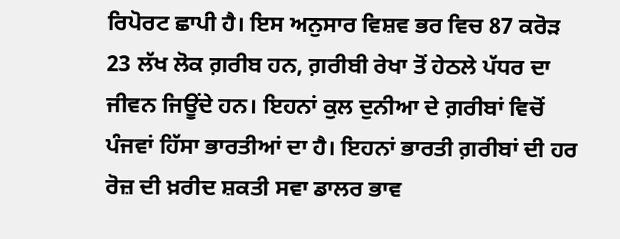ਰਿਪੋਰਟ ਛਾਪੀ ਹੈ। ਇਸ ਅਨੁਸਾਰ ਵਿਸ਼ਵ ਭਰ ਵਿਚ 87 ਕਰੋੜ 23 ਲੱਖ ਲੋਕ ਗ਼ਰੀਬ ਹਨ, ਗ਼ਰੀਬੀ ਰੇਖਾ ਤੋਂ ਹੇਠਲੇ ਪੱਧਰ ਦਾ ਜੀਵਨ ਜਿਊਂਦੇ ਹਨ। ਇਹਨਾਂ ਕੁਲ ਦੁਨੀਆ ਦੇ ਗ਼ਰੀਬਾਂ ਵਿਚੋਂ ਪੰਜਵਾਂ ਹਿੱਸਾ ਭਾਰਤੀਆਂ ਦਾ ਹੈ। ਇਹਨਾਂ ਭਾਰਤੀ ਗ਼ਰੀਬਾਂ ਦੀ ਹਰ ਰੋਜ਼ ਦੀ ਖ਼ਰੀਦ ਸ਼ਕਤੀ ਸਵਾ ਡਾਲਰ ਭਾਵ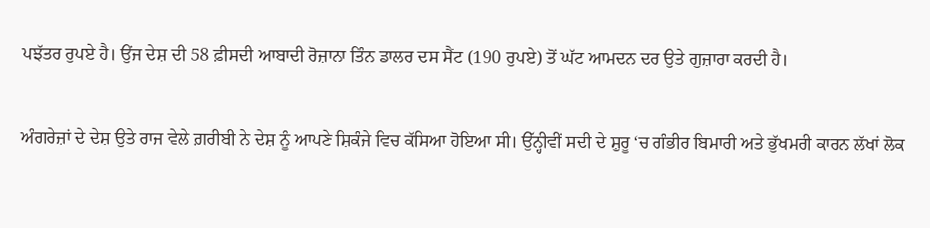ਪਝੱਤਰ ਰੁਪਏ ਹੈ। ਉਂਜ ਦੇਸ਼ ਦੀ 58 ਫ਼ੀਸਦੀ ਆਬਾਦੀ ਰੋਜ਼ਾਨਾ ਤਿੰਨ ਡਾਲਰ ਦਸ ਸੈਂਟ (190 ਰੁਪਏ) ਤੋਂ ਘੱਟ ਆਮਦਨ ਦਰ ਉਤੇ ਗੁਜ਼ਾਰਾ ਕਰਦੀ ਹੈ।

ਅੰਗਰੇਜ਼ਾਂ ਦੇ ਦੇਸ਼ ਉਤੇ ਰਾਜ ਵੇਲੇ ਗ਼ਰੀਬੀ ਨੇ ਦੇਸ਼ ਨੂੰ ਆਪਣੇ ਸ਼ਿਕੰਜੇ ਵਿਚ ਕੱਸਿਆ ਹੋਇਆ ਸੀ। ਉੱਨ੍ਹੀਵੀਂ ਸਦੀ ਦੇ ਸ਼ੁਰੂ ‘ਚ ਗੰਭੀਰ ਬਿਮਾਰੀ ਅਤੇ ਭੁੱਖਮਰੀ ਕਾਰਨ ਲੱਖਾਂ ਲੋਕ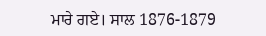ਮਾਰੇ ਗਏ। ਸਾਲ 1876-1879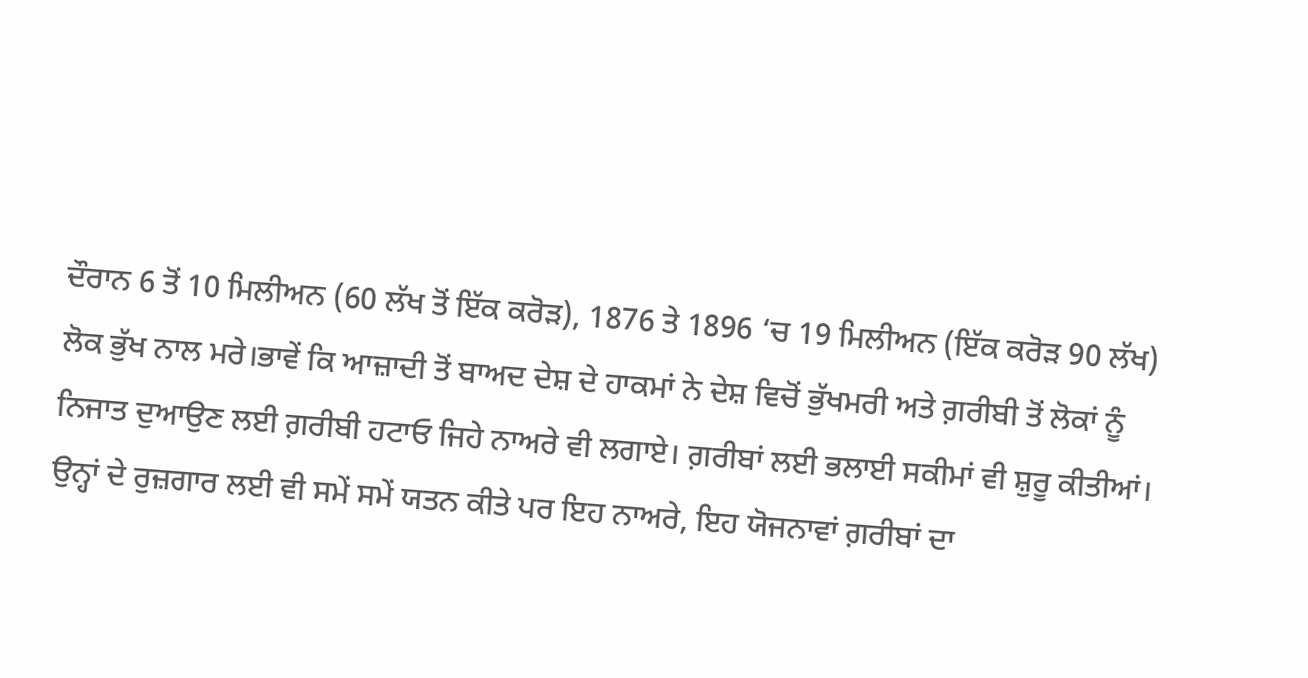ਦੌਰਾਨ 6 ਤੋਂ 10 ਮਿਲੀਅਨ (60 ਲੱਖ ਤੋਂ ਇੱਕ ਕਰੋੜ), 1876 ਤੇ 1896 ‘ਚ 19 ਮਿਲੀਅਨ (ਇੱਕ ਕਰੋੜ 90 ਲੱਖ) ਲੋਕ ਭੁੱਖ ਨਾਲ ਮਰੇ।ਭਾਵੇਂ ਕਿ ਆਜ਼ਾਦੀ ਤੋਂ ਬਾਅਦ ਦੇਸ਼ ਦੇ ਹਾਕਮਾਂ ਨੇ ਦੇਸ਼ ਵਿਚੋਂ ਭੁੱਖਮਰੀ ਅਤੇ ਗ਼ਰੀਬੀ ਤੋਂ ਲੋਕਾਂ ਨੂੰ ਨਿਜਾਤ ਦੁਆਉਣ ਲਈ ਗ਼ਰੀਬੀ ਹਟਾਓ ਜਿਹੇ ਨਾਅਰੇ ਵੀ ਲਗਾਏ। ਗ਼ਰੀਬਾਂ ਲਈ ਭਲਾਈ ਸਕੀਮਾਂ ਵੀ ਸ਼ੁਰੂ ਕੀਤੀਆਂ। ਉਨ੍ਹਾਂ ਦੇ ਰੁਜ਼ਗਾਰ ਲਈ ਵੀ ਸਮੇਂ ਸਮੇਂ ਯਤਨ ਕੀਤੇ ਪਰ ਇਹ ਨਾਅਰੇ, ਇਹ ਯੋਜਨਾਵਾਂ ਗ਼ਰੀਬਾਂ ਦਾ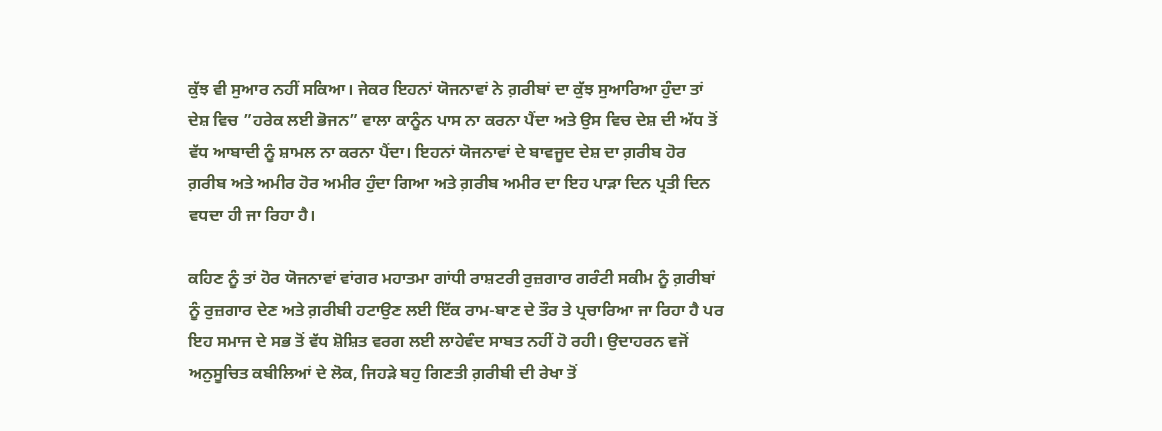ਕੁੱਝ ਵੀ ਸੁਆਰ ਨਹੀਂ ਸਕਿਆ। ਜੇਕਰ ਇਹਨਾਂ ਯੋਜਨਾਵਾਂ ਨੇ ਗ਼ਰੀਬਾਂ ਦਾ ਕੁੱਝ ਸੁਆਰਿਆ ਹੁੰਦਾ ਤਾਂ ਦੇਸ਼ ਵਿਚ ”ਹਰੇਕ ਲਈ ਭੋਜਨ” ਵਾਲਾ ਕਾਨੂੰਨ ਪਾਸ ਨਾ ਕਰਨਾ ਪੈਂਦਾ ਅਤੇ ਉਸ ਵਿਚ ਦੇਸ਼ ਦੀ ਅੱਧ ਤੋਂ ਵੱਧ ਆਬਾਦੀ ਨੂੰ ਸ਼ਾਮਲ ਨਾ ਕਰਨਾ ਪੈਂਦਾ। ਇਹਨਾਂ ਯੋਜਨਾਵਾਂ ਦੇ ਬਾਵਜੂਦ ਦੇਸ਼ ਦਾ ਗ਼ਰੀਬ ਹੋਰ ਗ਼ਰੀਬ ਅਤੇ ਅਮੀਰ ਹੋਰ ਅਮੀਰ ਹੁੰਦਾ ਗਿਆ ਅਤੇ ਗ਼ਰੀਬ ਅਮੀਰ ਦਾ ਇਹ ਪਾੜਾ ਦਿਨ ਪ੍ਰਤੀ ਦਿਨ ਵਧਦਾ ਹੀ ਜਾ ਰਿਹਾ ਹੈ।

ਕਹਿਣ ਨੂੰ ਤਾਂ ਹੋਰ ਯੋਜਨਾਵਾਂ ਵਾਂਗਰ ਮਹਾਤਮਾ ਗਾਂਧੀ ਰਾਸ਼ਟਰੀ ਰੁਜ਼ਗਾਰ ਗਰੰਟੀ ਸਕੀਮ ਨੂੰ ਗ਼ਰੀਬਾਂ ਨੂੰ ਰੁਜ਼ਗਾਰ ਦੇਣ ਅਤੇ ਗ਼ਰੀਬੀ ਹਟਾਉਣ ਲਈ ਇੱਕ ਰਾਮ-ਬਾਣ ਦੇ ਤੌਰ ਤੇ ਪ੍ਰਚਾਰਿਆ ਜਾ ਰਿਹਾ ਹੈ ਪਰ ਇਹ ਸਮਾਜ ਦੇ ਸਭ ਤੋਂ ਵੱਧ ਸ਼ੋਸ਼ਿਤ ਵਰਗ ਲਈ ਲਾਹੇਵੰਦ ਸਾਬਤ ਨਹੀਂ ਹੋ ਰਹੀ। ਉਦਾਹਰਨ ਵਜੋਂ ਅਨੁਸੂਚਿਤ ਕਬੀਲਿਆਂ ਦੇ ਲੋਕ, ਜਿਹੜੇ ਬਹੁ ਗਿਣਤੀ ਗ਼ਰੀਬੀ ਦੀ ਰੇਖਾ ਤੋਂ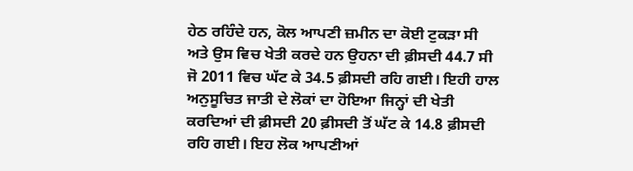ਹੇਠ ਰਹਿੰਦੇ ਹਨ, ਕੋਲ ਆਪਣੀ ਜ਼ਮੀਨ ਦਾ ਕੋਈ ਟੁਕੜਾ ਸੀ ਅਤੇ ਉਸ ਵਿਚ ਖੇਤੀ ਕਰਦੇ ਹਨ ਉਹਨਾ ਦੀ ਫ਼ੀਸਦੀ 44.7 ਸੀ ਜੋ 2011 ਵਿਚ ਘੱਟ ਕੇ 34.5 ਫ਼ੀਸਦੀ ਰਹਿ ਗਈ। ਇਹੀ ਹਾਲ ਅਨੁਸੂਚਿਤ ਜਾਤੀ ਦੇ ਲੋਕਾਂ ਦਾ ਹੋਇਆ ਜਿਨ੍ਹਾਂ ਦੀ ਖੇਤੀ ਕਰਦਿਆਂ ਦੀ ਫ਼ੀਸਦੀ 20 ਫ਼ੀਸਦੀ ਤੋਂ ਘੱਟ ਕੇ 14.8 ਫ਼ੀਸਦੀ ਰਹਿ ਗਈ। ਇਹ ਲੋਕ ਆਪਣੀਆਂ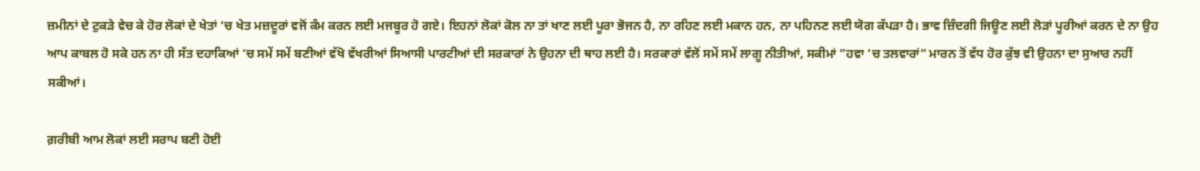ਜ਼ਮੀਨਾਂ ਦੇ ਟੁਕੜੇ ਵੇਚ ਕੇ ਹੋਰ ਲੋਕਾਂ ਦੇ ਖੇਤਾਂ ‘ਚ ਖੇਤ ਮਜ਼ਦੂਰਾਂ ਵਜੋਂ ਕੰਮ ਕਰਨ ਲਈ ਮਜਬੂਰ ਹੋ ਗਏ। ਇਹਨਾਂ ਲੋਕਾਂ ਕੋਲ ਨਾ ਤਾਂ ਖਾਣ ਲਈ ਪੂਰਾ ਭੋਜਨ ਹੈ, ਨਾ ਰਹਿਣ ਲਈ ਮਕਾਨ ਹਨ, ਨਾ ਪਹਿਨਣ ਲਈ ਯੋਗ ਕੱਪੜਾ ਹੈ। ਭਾਵ ਜ਼ਿੰਦਗੀ ਜਿਊਣ ਲਈ ਲੋੜਾਂ ਪੂਰੀਆਂ ਕਰਨ ਦੇ ਨਾ ਉਹ ਆਪ ਕਾਬਲ ਹੋ ਸਕੇ ਹਨ ਨਾ ਹੀ ਸੱਤ ਦਹਾਕਿਆਂ ‘ਚ ਸਮੇਂ ਸਮੇਂ ਬਣੀਆਂ ਵੱਖੋ ਵੱਖਰੀਆਂ ਸਿਆਸੀ ਪਾਰਟੀਆਂ ਦੀ ਸਰਕਾਰਾਂ ਨੇ ਉਹਨਾ ਦੀ ਥਾਹ ਲਈ ਹੈ। ਸਰਕਾਰਾਂ ਵੱਲੋਂ ਸਮੇਂ ਸਮੇਂ ਲਾਗੂ ਨੀਤੀਆਂ, ਸਕੀਮਾਂ ”ਹਵਾ ‘ਚ ਤਲਵਾਰਾਂ” ਮਾਰਨ ਤੋਂ ਵੱਧ ਹੋਰ ਕੁੱਝ ਵੀ ਉਹਨਾ ਦਾ ਸੁਆਰ ਨਹੀਂ ਸਕੀਆਂ।

ਗ਼ਰੀਬੀ ਆਮ ਲੋਕਾਂ ਲਈ ਸਰਾਪ ਬਣੀ ਹੋਈ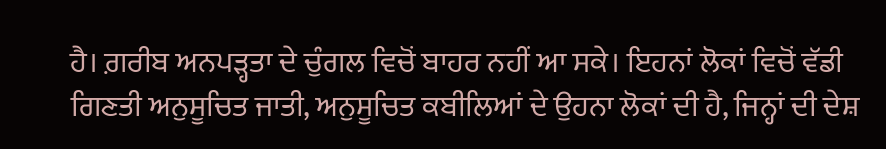ਹੈ। ਗ਼ਰੀਬ ਅਨਪੜ੍ਹਤਾ ਦੇ ਚੁੰਗਲ ਵਿਚੋਂ ਬਾਹਰ ਨਹੀਂ ਆ ਸਕੇ। ਇਹਨਾਂ ਲੋਕਾਂ ਵਿਚੋਂ ਵੱਡੀ ਗਿਣਤੀ ਅਨੁਸੂਚਿਤ ਜਾਤੀ, ਅਨੁਸੂਚਿਤ ਕਬੀਲਿਆਂ ਦੇ ਉਹਨਾ ਲੋਕਾਂ ਦੀ ਹੈ, ਜਿਨ੍ਹਾਂ ਦੀ ਦੇਸ਼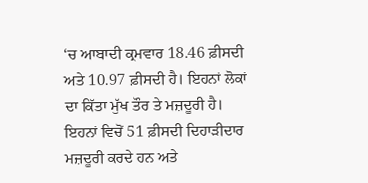‘ਚ ਆਬਾਦੀ ਕ੍ਰਮਵਾਰ 18.46 ਫ਼ੀਸਦੀ ਅਤੇ 10.97 ਫ਼ੀਸਦੀ ਹੈ। ਇਹਨਾਂ ਲੋਕਾਂ ਦਾ ਕਿੱਤਾ ਮੁੱਖ ਤੌਰ ਤੇ ਮਜ਼ਦੂਰੀ ਹੈ। ਇਹਨਾਂ ਵਿਚੋਂ 51 ਫ਼ੀਸਦੀ ਦਿਹਾੜੀਦਾਰ ਮਜ਼ਦੂਰੀ ਕਰਦੇ ਹਨ ਅਤੇ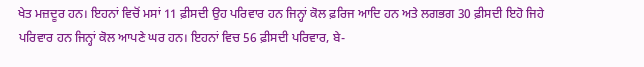ਖੇਤ ਮਜ਼ਦੂਰ ਹਨ। ਇਹਨਾਂ ਵਿਚੋਂ ਮਸਾਂ 11 ਫ਼ੀਸਦੀ ਉਹ ਪਰਿਵਾਰ ਹਨ ਜਿਨ੍ਹਾਂ ਕੋਲ ਫ਼ਰਿਜ ਆਦਿ ਹਨ ਅਤੇ ਲਗਭਗ 30 ਫ਼ੀਸਦੀ ਇਹੋ ਜਿਹੇ ਪਰਿਵਾਰ ਹਨ ਜਿਨ੍ਹਾਂ ਕੋਲ ਆਪਣੇ ਘਰ ਹਨ। ਇਹਨਾਂ ਵਿਚ 56 ਫ਼ੀਸਦੀ ਪਰਿਵਾਰ, ਬੇ-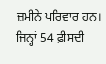ਜ਼ਮੀਨੇ ਪਰਿਵਾਰ ਹਨ। ਜਿਨ੍ਹਾਂ 54 ਫ਼ੀਸਦੀ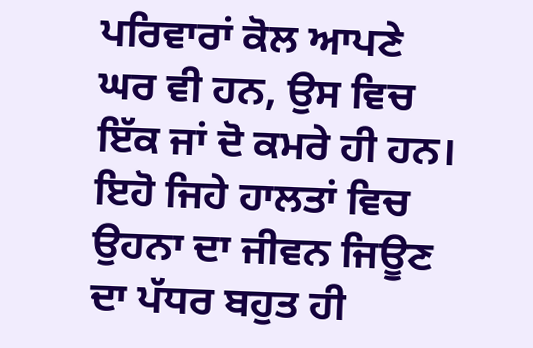ਪਰਿਵਾਰਾਂ ਕੋਲ ਆਪਣੇ ਘਰ ਵੀ ਹਨ, ਉਸ ਵਿਚ ਇੱਕ ਜਾਂ ਦੋ ਕਮਰੇ ਹੀ ਹਨ। ਇਹੋ ਜਿਹੇ ਹਾਲਤਾਂ ਵਿਚ ਉਹਨਾ ਦਾ ਜੀਵਨ ਜਿਊਣ ਦਾ ਪੱਧਰ ਬਹੁਤ ਹੀ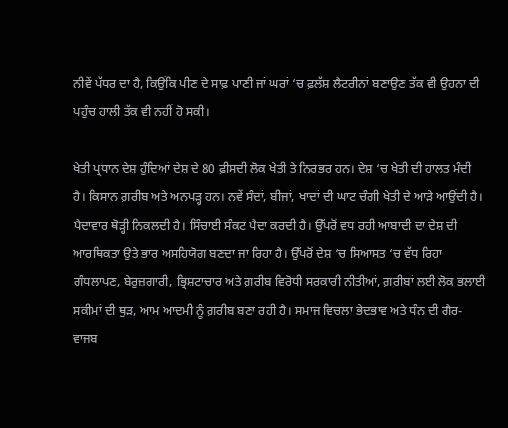ਨੀਵੇਂ ਪੱਧਰ ਦਾ ਹੈ, ਕਿਉਂਕਿ ਪੀਣ ਦੇ ਸਾਫ਼ ਪਾਣੀ ਜਾਂ ਘਰਾਂ ‘ਚ ਫ਼ਲੱਸ਼ ਲੈਟਰੀਨਾਂ ਬਣਾਉਣ ਤੱਕ ਵੀ ਉਹਨਾ ਦੀ ਪਹੁੰਚ ਹਾਲੀ ਤੱਕ ਵੀ ਨਹੀਂ ਹੋ ਸਕੀ।

ਖੇਤੀ ਪ੍ਰਧਾਨ ਦੇਸ਼ ਹੁੰਦਿਆਂ ਦੇਸ਼ ਦੇ 80 ਫ਼ੀਸਦੀ ਲੋਕ ਖੇਤੀ ਤੇ ਨਿਰਭਰ ਹਨ। ਦੇਸ਼ ‘ਚ ਖੇਤੀ ਦੀ ਹਾਲਤ ਮੰਦੀ ਹੈ। ਕਿਸਾਨ ਗ਼ਰੀਬ ਅਤੇ ਅਨਪੜ੍ਹ ਹਨ। ਨਵੇਂ ਸੰਦਾਂ, ਬੀਜਾਂ, ਖਾਦਾਂ ਦੀ ਘਾਟ ਚੰਗੀ ਖੇਤੀ ਦੇ ਆੜੇ ਆਉਂਦੀ ਹੈ। ਪੈਦਾਵਾਰ ਥੋੜ੍ਹੀ ਨਿਕਲਦੀ ਹੈ। ਸਿੰਚਾਈ ਸੰਕਟ ਪੈਦਾ ਕਰਦੀ ਹੈ। ਉੱਪਰੋਂ ਵਧ ਰਹੀ ਆਬਾਦੀ ਦਾ ਦੇਸ਼ ਦੀ ਆਰਥਿਕਤਾ ਉਤੇ ਭਾਰ ਅਸਹਿਯੋਗ ਬਣਦਾ ਜਾ ਰਿਹਾ ਹੈ। ਉੱਪਰੋਂ ਦੇਸ਼ ‘ਚ ਸਿਆਸਤ ‘ਚ ਵੱਧ ਰਿਹਾ ਗੰਧਲਾਪਣ, ਬੇਰੁਜ਼ਗਾਰੀ, ਭ੍ਰਿਸ਼ਟਾਚਾਰ ਅਤੇ ਗ਼ਰੀਬ ਵਿਰੋਧੀ ਸਰਕਾਰੀ ਨੀਤੀਆਂ, ਗ਼ਰੀਬਾਂ ਲਈ ਲੋਕ ਭਲਾਈ ਸਕੀਮਾਂ ਦੀ ਥੁੜ, ਆਮ ਆਦਮੀ ਨੂੰ ਗ਼ਰੀਬ ਬਣਾ ਰਹੀ ਹੈ। ਸਮਾਜ ਵਿਚਲਾ ਭੇਦਭਾਵ ਅਤੇ ਧੰਨ ਦੀ ਗੈਰ-ਵਾਜਬ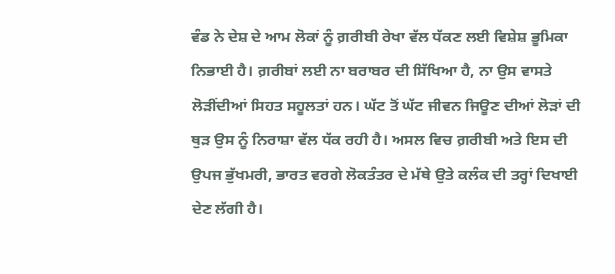ਵੰਡ ਨੇ ਦੇਸ਼ ਦੇ ਆਮ ਲੋਕਾਂ ਨੂੰ ਗ਼ਰੀਬੀ ਰੇਖਾ ਵੱਲ ਧੱਕਣ ਲਈ ਵਿਸ਼ੇਸ਼ ਭੂਮਿਕਾ ਨਿਭਾਈ ਹੈ। ਗ਼ਰੀਬਾਂ ਲਈ ਨਾ ਬਰਾਬਰ ਦੀ ਸਿੱਖਿਆ ਹੈ, ਨਾ ਉਸ ਵਾਸਤੇ ਲੋੜੀਂਦੀਆਂ ਸਿਹਤ ਸਹੂਲਤਾਂ ਹਨ। ਘੱਟ ਤੋਂ ਘੱਟ ਜੀਵਨ ਜਿਊਣ ਦੀਆਂ ਲੋੜਾਂ ਦੀ ਥੁੜ ਉਸ ਨੂੰ ਨਿਰਾਸ਼ਾ ਵੱਲ ਧੱਕ ਰਹੀ ਹੈ। ਅਸਲ ਵਿਚ ਗ਼ਰੀਬੀ ਅਤੇ ਇਸ ਦੀ ਉਪਜ ਭੁੱਖਮਰੀ, ਭਾਰਤ ਵਰਗੇ ਲੋਕਤੰਤਰ ਦੇ ਮੱਥੇ ਉਤੇ ਕਲੰਕ ਦੀ ਤਰ੍ਹਾਂ ਦਿਖਾਈ ਦੇਣ ਲੱਗੀ ਹੈ।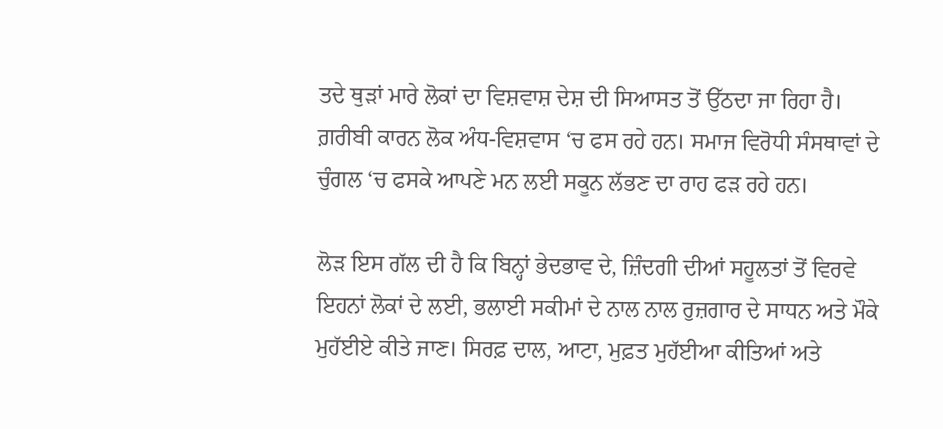ਤਦੇ ਥੁੜਾਂ ਮਾਰੇ ਲੋਕਾਂ ਦਾ ਵਿਸ਼ਵਾਸ਼ ਦੇਸ਼ ਦੀ ਸਿਆਸਤ ਤੋਂ ਉੱਠਦਾ ਜਾ ਰਿਹਾ ਹੈ। ਗ਼ਰੀਬੀ ਕਾਰਨ ਲੋਕ ਅੰਧ-ਵਿਸ਼ਵਾਸ ‘ਚ ਫਸ ਰਹੇ ਹਨ। ਸਮਾਜ ਵਿਰੋਧੀ ਸੰਸਥਾਵਾਂ ਦੇ ਚੁੰਗਲ ‘ਚ ਫਸਕੇ ਆਪਣੇ ਮਨ ਲਈ ਸਕੂਨ ਲੱਭਣ ਦਾ ਰਾਹ ਫੜ ਰਹੇ ਹਨ।

ਲੋੜ ਇਸ ਗੱਲ ਦੀ ਹੈ ਕਿ ਬਿਨ੍ਹਾਂ ਭੇਦਭਾਵ ਦੇ, ਜ਼ਿੰਦਗੀ ਦੀਆਂ ਸਹੂਲਤਾਂ ਤੋਂ ਵਿਰਵੇ ਇਹਨਾਂ ਲੋਕਾਂ ਦੇ ਲਈ, ਭਲਾਈ ਸਕੀਮਾਂ ਦੇ ਨਾਲ ਨਾਲ ਰੁਜ਼ਗਾਰ ਦੇ ਸਾਧਨ ਅਤੇ ਮੌਕੇ ਮੁਹੱਈਏ ਕੀਤੇ ਜਾਣ। ਸਿਰਫ਼ ਦਾਲ, ਆਟਾ, ਮੁਫ਼ਤ ਮੁਹੱਈਆ ਕੀਤਿਆਂ ਅਤੇ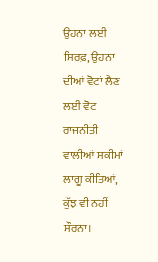ਉਹਨਾ ਲਈ ਸਿਰਫ਼, ਉਹਨਾ ਦੀਆਂ ਵੋਟਾਂ ਲੈਣ ਲਈ ਵੋਟ ਰਾਜਨੀਤੀ ਵਾਲੀਆਂ ਸਕੀਮਾਂ ਲਾਗੂ ਕੀਤਿਆਂ, ਕੁੱਝ ਵੀ ਨਹੀਂ ਸੌਰਨਾ।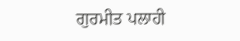ਗੁਰਮੀਤ ਪਲਾਹੀ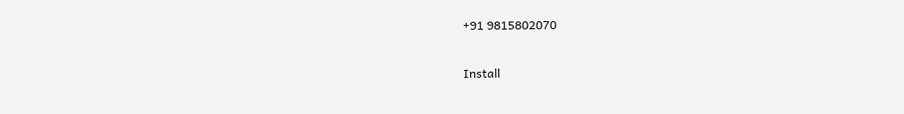+91 9815802070

Install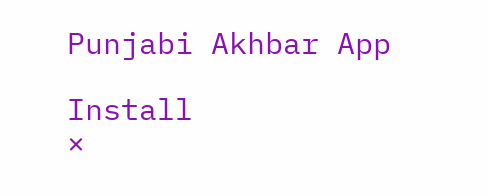Punjabi Akhbar App

Install
×